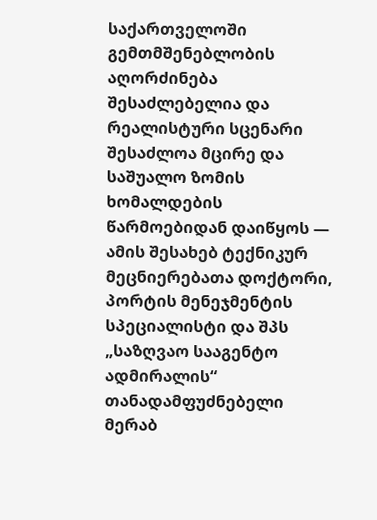საქართველოში გემთმშენებლობის აღორძინება შესაძლებელია და რეალისტური სცენარი შესაძლოა მცირე და საშუალო ზომის ხომალდების წარმოებიდან დაიწყოს — ამის შესახებ ტექნიკურ მეცნიერებათა დოქტორი, პორტის მენეჯმენტის სპეციალისტი და შპს „საზღვაო სააგენტო ადმირალის“ თანადამფუძნებელი მერაბ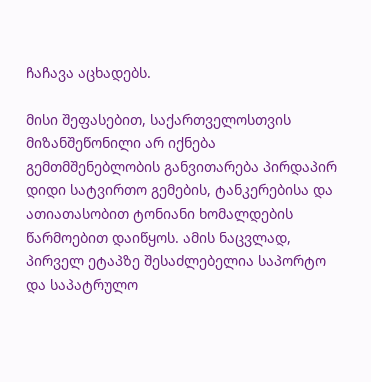ჩაჩავა აცხადებს.

მისი შეფასებით, საქართველოსთვის მიზანშეწონილი არ იქნება გემთმშენებლობის განვითარება პირდაპირ დიდი სატვირთო გემების, ტანკერებისა და ათიათასობით ტონიანი ხომალდების წარმოებით დაიწყოს. ამის ნაცვლად, პირველ ეტაპზე შესაძლებელია საპორტო და საპატრულო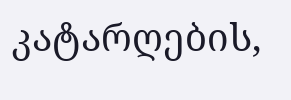კატარღების,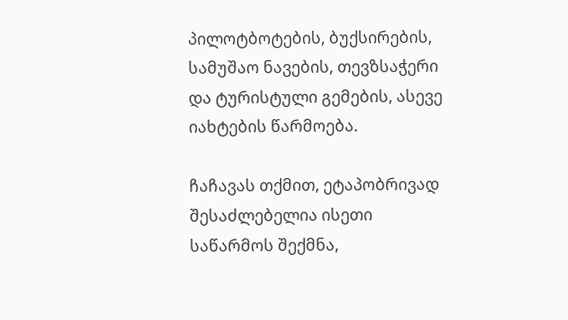პილოტბოტების, ბუქსირების, სამუშაო ნავების, თევზსაჭერი და ტურისტული გემების, ასევე იახტების წარმოება.

ჩაჩავას თქმით, ეტაპობრივად შესაძლებელია ისეთი საწარმოს შექმნა,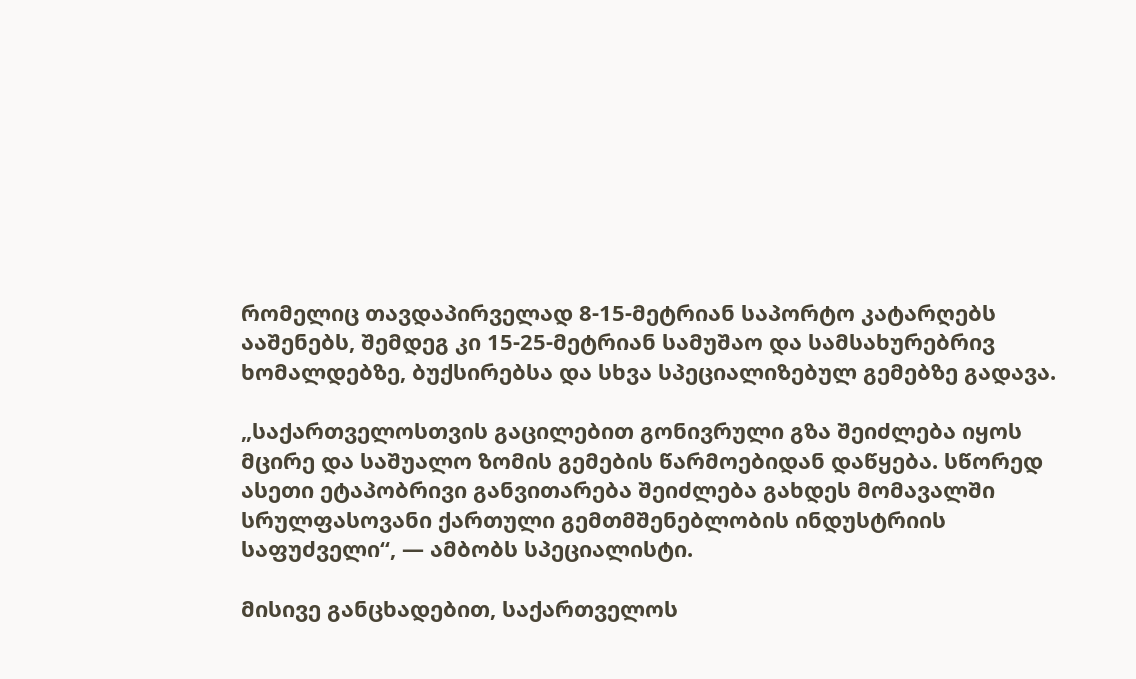რომელიც თავდაპირველად 8-15-მეტრიან საპორტო კატარღებს ააშენებს, შემდეგ კი 15-25-მეტრიან სამუშაო და სამსახურებრივ ხომალდებზე, ბუქსირებსა და სხვა სპეციალიზებულ გემებზე გადავა.

„საქართველოსთვის გაცილებით გონივრული გზა შეიძლება იყოს მცირე და საშუალო ზომის გემების წარმოებიდან დაწყება. სწორედ ასეთი ეტაპობრივი განვითარება შეიძლება გახდეს მომავალში სრულფასოვანი ქართული გემთმშენებლობის ინდუსტრიის საფუძველი“, — ამბობს სპეციალისტი.

მისივე განცხადებით, საქართველოს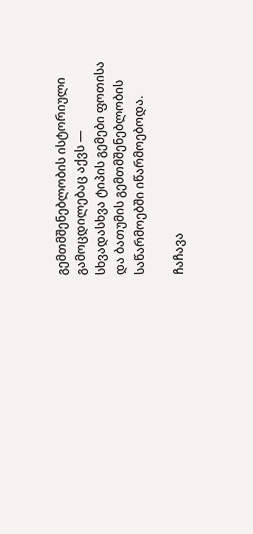გემთმშენებლობის ისტორიული გამოცდილებაც აქვს — სხვადასხვა ტიპის გემები ფოთისა და ბათუმის გემთმშენებლობის საწარმოებში იწარმოებოდა.

ჩაჩავა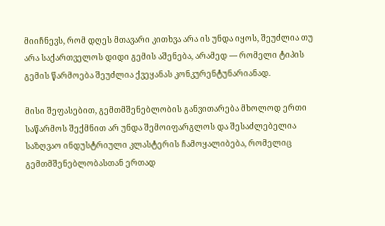მიიჩნევს, რომ დღეს მთავარი კითხვა არა ის უნდა იყოს, შეუძლია თუ არა საქართველოს დიდი გემის აშენება, არამედ — რომელი ტიპის გემის წარმოება შეუძლია ქვეყანას კონკურენტუნარიანად.

მისი შეფასებით, გემთმშენებლობის განვითარება მხოლოდ ერთი საწარმოს შექმნით არ უნდა შემოიფარგლოს და შესაძლებელია საზღვაო ინდუსტრიული კლასტერის ჩამოყალიბება, რომელიც გემთმშენებლობასთან ერთად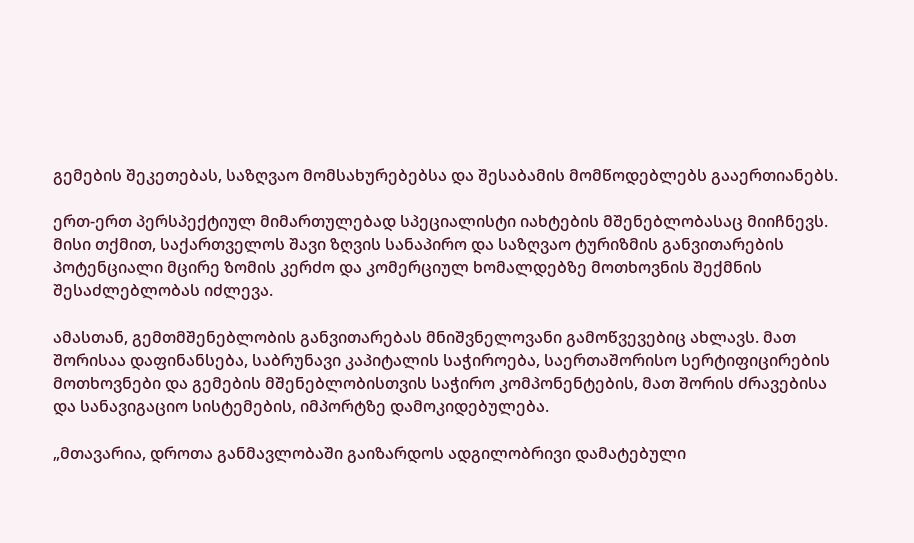გემების შეკეთებას, საზღვაო მომსახურებებსა და შესაბამის მომწოდებლებს გააერთიანებს.

ერთ-ერთ პერსპექტიულ მიმართულებად სპეციალისტი იახტების მშენებლობასაც მიიჩნევს. მისი თქმით, საქართველოს შავი ზღვის სანაპირო და საზღვაო ტურიზმის განვითარების პოტენციალი მცირე ზომის კერძო და კომერციულ ხომალდებზე მოთხოვნის შექმნის შესაძლებლობას იძლევა.

ამასთან, გემთმშენებლობის განვითარებას მნიშვნელოვანი გამოწვევებიც ახლავს. მათ შორისაა დაფინანსება, საბრუნავი კაპიტალის საჭიროება, საერთაშორისო სერტიფიცირების მოთხოვნები და გემების მშენებლობისთვის საჭირო კომპონენტების, მათ შორის ძრავებისა და სანავიგაციო სისტემების, იმპორტზე დამოკიდებულება.

„მთავარია, დროთა განმავლობაში გაიზარდოს ადგილობრივი დამატებული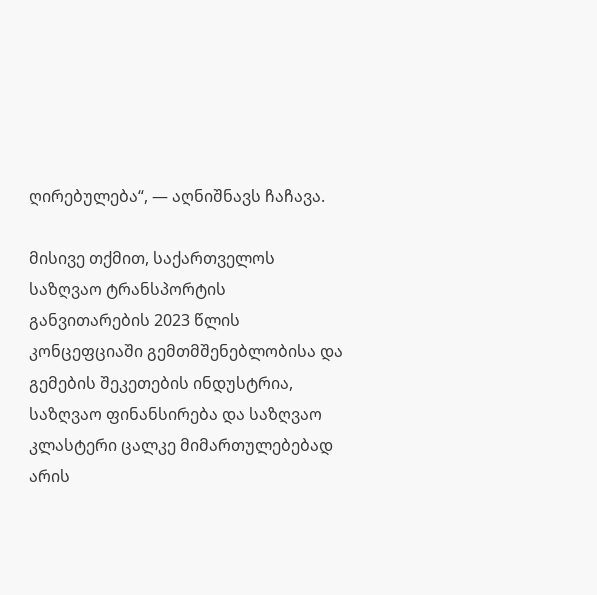ღირებულება“, — აღნიშნავს ჩაჩავა.

მისივე თქმით, საქართველოს საზღვაო ტრანსპორტის განვითარების 2023 წლის კონცეფციაში გემთმშენებლობისა და გემების შეკეთების ინდუსტრია, საზღვაო ფინანსირება და საზღვაო კლასტერი ცალკე მიმართულებებად არის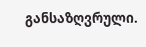განსაზღვრული.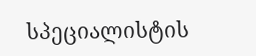სპეციალისტის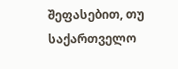შეფასებით, თუ საქართველო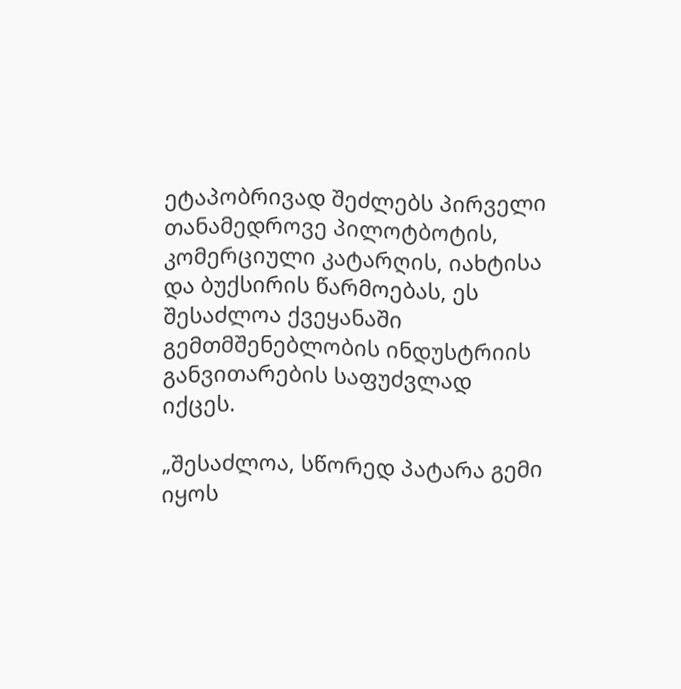ეტაპობრივად შეძლებს პირველი თანამედროვე პილოტბოტის, კომერციული კატარღის, იახტისა და ბუქსირის წარმოებას, ეს შესაძლოა ქვეყანაში გემთმშენებლობის ინდუსტრიის განვითარების საფუძვლად იქცეს.

„შესაძლოა, სწორედ პატარა გემი იყოს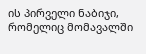ის პირველი ნაბიჯი, რომელიც მომავალში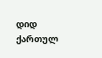დიდ ქართულ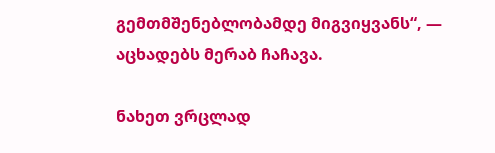გემთმშენებლობამდე მიგვიყვანს“, — აცხადებს მერაბ ჩაჩავა.

ნახეთ ვრცლად